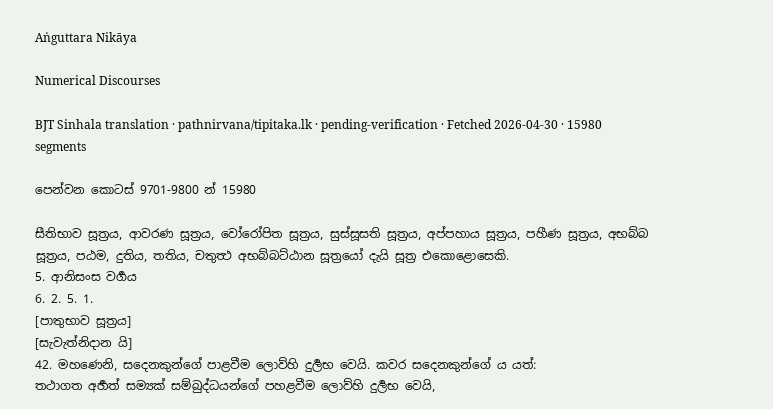Aṅguttara Nikāya

Numerical Discourses

BJT Sinhala translation · pathnirvana/tipitaka.lk · pending-verification · Fetched 2026-04-30 · 15980 segments

පෙන්වන කොටස් 9701-9800 න් 15980

සීතිභාව සූත්‍රය, ආවරණ සූත්‍රය, වෝරෝපිත සූත්‍රය, සුස්සූසති සූත්‍රය, අප්පහාය සූත්‍රය, පහීණ සූත්‍රය, අභබ්බ සූත්‍රය, පඨම, දුතිය, තතිය, චතුත්‍ථ අභබ්බට්ඨාන සූත්‍රයෝ දැයි සූත්‍ර එකොළොසෙකි.
5. ආනිසංස වර්‍ගය
6. 2. 5. 1.
[පාතුභාව සූත්‍රය]
[සැවැත්නිදාන යි]
42. මහණෙනි, සදෙනකුන්ගේ පාළවීම ලොව්හි දුර්‍ලභ වෙයි. කවර සදෙනකුන්ගේ ය යත්:
තථාගත අර්‍හත් සම්‍යක් සම්බුද්ධයන්ගේ පහළවීම ලොව්හි දුර්‍ලභ වෙයි,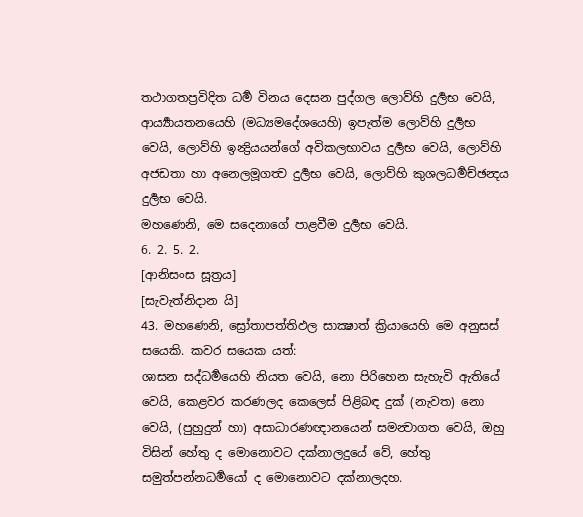තථාගතප්‍රවිදිත ධර්‍ම විනය දෙසන පුද්ගල ලොව්හි දුර්‍ලභ වෙයි, ආර්‍ය්‍යායතනයෙහි (මධ්‍යමදේශයෙහි) ඉපැත්ම ලොව්හි දුර්‍ලභ වෙයි, ලොව්හි ඉන්‍ද්‍රියයන්ගේ අවිකලභාවය දුර්‍ලභ වෙයි, ලොව්හි අජඩතා හා අනෙලමූගත්‍ව දුර්‍ලභ වෙයි, ලොව්හි කුශලධර්‍මච්ඡන්‍දය දුර්‍ලභ වෙයි.
මහණෙනි, මෙ සදෙනාගේ පාළවීම දුර්‍ලභ වෙයි.
6. 2. 5. 2.
[ආනිසංස සූත්‍රය]
[සැවැත්නිදාන යි]
43. මහණෙනි, ස්‍රෝතාපත්තිඵල සාක්‍ෂාත් ක්‍රියායෙහි මෙ අනුසස් සයෙකි. කවර සයෙක යත්:
ශාසන සද්ධර්‍මයෙහි නියත වෙයි, නො පිරිහෙන සැහැවි ඇතියේ වෙයි, කෙළවර කරණලද කෙලෙස් පිළිබඳ දුක් (නැවත) නො වෙයි, (පුහුදුන් හා) අසාධාරණඥානයෙන් සමන්‍වාගත වෙයි, ඔහු විසින් හේතු ද මොනොවට දක්නාලදුයේ වේ, හේතු සමුත්පන්නධර්‍මයෝ ද මොනොවට දක්නාලදහ.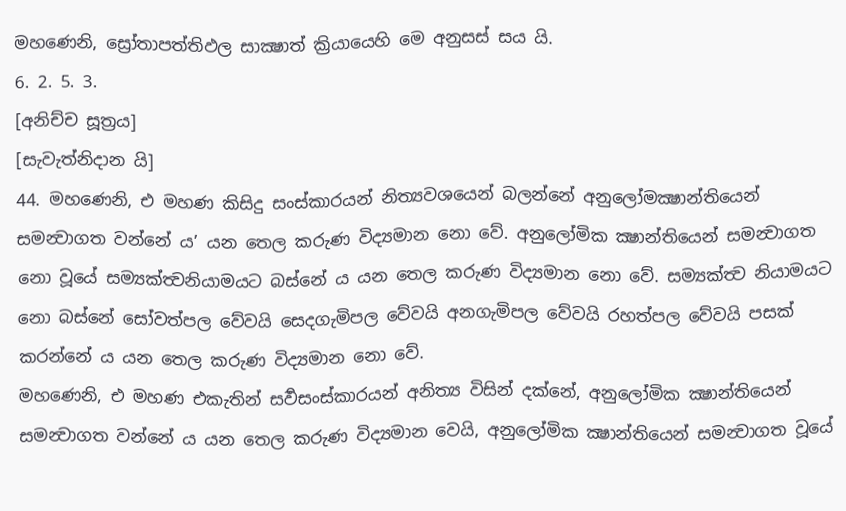මහණෙනි, ස්‍රෝතාපත්තිඵල සාක්‍ෂාත් ක්‍රියායෙහි මෙ අනුසස් සය යි.
6. 2. 5. 3.
[අනිච්ච සූත්‍රය]
[සැවැත්නිදාන යි]
44. මහණෙනි, එ මහණ කිසිදු සංස්කාරයන් නිත්‍යවශයෙන් බලන්නේ අනුලෝමක්‍ෂාන්තියෙන් සමන්‍වාගත වන්නේ ය’ යන තෙල කරුණ විද්‍යමාන නො වේ. අනුලෝමික ක්‍ෂාන්තියෙන් සමන්‍වාගත නො වූයේ සම්‍යක්ත්‍වනියාමයට බස්නේ ය යන තෙල කරුණ විද්‍යමාන නො වේ. සම්‍යක්ත්‍ව නියාමයට නො බස්නේ සෝවත්පල වේවයි සෙදගැමිපල වේවයි අනගැමිපල වේවයි රහත්පල වේවයි පසක් කරන්නේ ය යන තෙල කරුණ විද්‍යමාන නො වේ.
මහණෙනි, එ මහණ එකැතින් සර්‍වසංස්කාරයන් අනිත්‍ය විසින් දක්නේ, අනුලෝමික ක්‍ෂාන්තියෙන් සමන්‍වාගත වන්නේ ය යන තෙල කරුණ විද්‍යමාන වෙයි, අනුලෝමික ක්‍ෂාන්තියෙන් සමන්‍වාගත වූයේ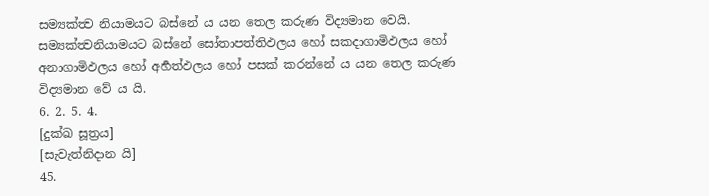සම්‍යක්ත්‍ව නියාමයට බස්නේ ය යන තෙල කරුණ විද්‍යමාන වෙයි. සම්‍යක්ත්‍වනියාමයට බස්නේ සෝතාපත්තිඵලය හෝ සකදාගාමිඵලය හෝ අනාගාමිඵලය හෝ අර්‍හත්ඵලය හෝ පසක් කරන්නේ ය යන තෙල කරුණ විද්‍යමාන වේ ය යි.
6. 2. 5. 4.
[දුක්ඛ සූත්‍රය]
[සැවැත්නිදාන යි]
45.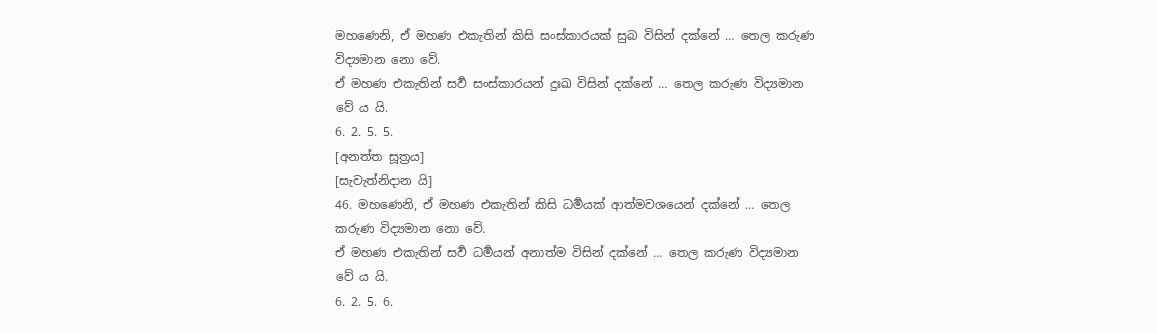මහණෙනි, ඒ මහණ එකැතින් කිසි සංස්කාරයක් සුබ විසින් දක්නේ … තෙල කරුණ විද්‍යමාන නො වේ.
ඒ මහණ එකැතින් සර්‍ව සංස්කාරයන් දුඃඛ විසින් දක්නේ … තෙල කරුණ විද්‍යමාන වේ ය යි.
6. 2. 5. 5.
[අනත්ත සූත්‍රය]
[සැවැත්නිදාන යි]
46. මහණෙනි, ඒ මහණ එකැතින් කිසි ධර්‍මයක් ආත්මවශයෙන් දක්නේ … තෙල කරුණ විද්‍යමාන නො වේ.
ඒ මහණ එකැතින් සර්‍ව ධර්‍මයන් අනාත්ම විසින් දක්නේ … තෙල කරුණ විද්‍යමාන වේ ය යි.
6. 2. 5. 6.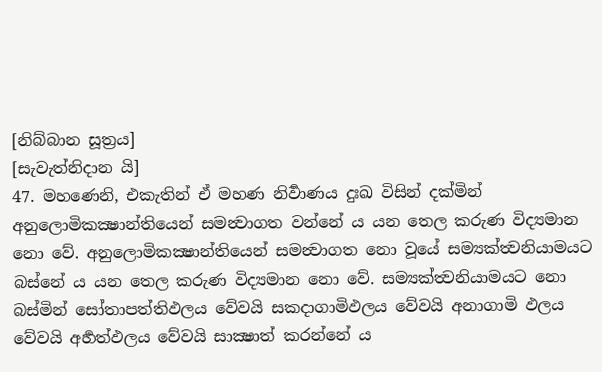[නිබ්බාන සූත්‍රය]
[සැවැත්නිදාන යි]
47. මහණෙනි, එකැතින් ඒ මහණ නිර්‍වාණය දුඃඛ විසින් දක්මින් අනුලොමිකක්‍ෂාන්තියෙන් සමන්‍වාගත වන්නේ ය යන තෙල කරුණ විද්‍යමාන නො වේ. අනුලොමිකක්‍ෂාන්තියෙන් සමන්‍වාගත නො වූයේ සම්‍යක්ත්‍වනියාමයට බස්නේ ය යන තෙල කරුණ විද්‍යමාන නො වේ. සම්‍යක්ත්‍වනියාමයට නො බස්මින් සෝතාපත්තිඵලය වේවයි සකදාගාමිඵලය වේවයි අනාගාමි ඵලය වේවයි අර්‍හත්ඵලය වේවයි සාක්‍ෂාත් කරන්නේ ය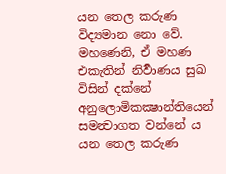යන තෙල කරුණ විද්‍යමාන නො වේ.
මහණෙනි, ඒ මහණ එකැතින් නිර්‍වාණය සුඛ විසින් දක්නේ අනුලොමිකක්‍ෂාන්තියෙන් සමන්‍වාගත වන්නේ ය යන තෙල කරුණ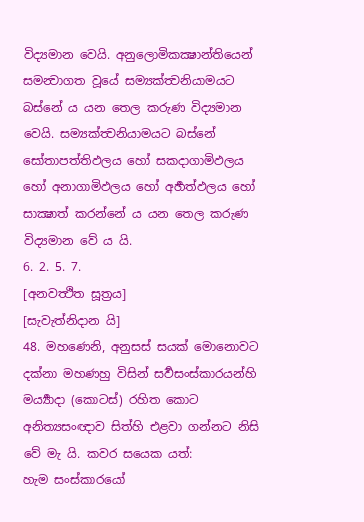විද්‍යමාන වෙයි. අනුලොමිකක්‍ෂාන්තියෙන් සමන්‍වාගත වූයේ සම්‍යක්ත්‍වනියාමයට බස්නේ ය යන තෙල කරුණ විද්‍යමාන වෙයි. සම්‍යක්ත්‍වනියාමයට බස්නේ සෝතාපත්තිඵලය හෝ සකදාගාමිඵලය හෝ අනාගාමිඵලය හෝ අර්‍හත්ඵලය හෝ සාක්‍ෂාත් කරන්නේ ය යන තෙල කරුණ විද්‍යමාන වේ ය යි.
6. 2. 5. 7.
[අනවත්‍ථිත සූත්‍රය]
[සැවැත්නිදාන යි]
48. මහණෙනි, අනුසස් සයක් මොනොවට දක්නා මහණහු විසින් සර්‍වසංස්කාරයන්හි මර්‍ය්‍යාදා (කොටස්) රහිත කොට අනිත්‍යසංඥාව සිත්හි එළවා ගන්නට නිසි වේ මැ යි. කවර සයෙක යත්:
හැම සංස්කාරයෝ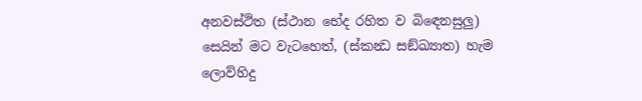අනවස්ථිත (ස්ථාන භේද රහිත ව බිඳෙනසුලු) සෙයින් මට වැටහෙත්, (ස්කන්‍ධ සඞ්ඛ්‍යාත) හැම ලොව්හිදු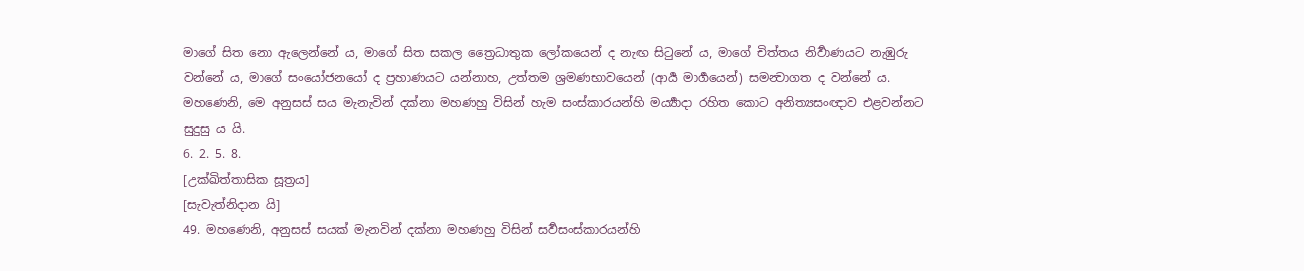මාගේ සිත නො ඇලෙන්නේ ය, මාගේ සිත සකල ත්‍රෛධාතුක ලෝකයෙන් ද නැඟ සිටුනේ ය, මාගේ චිත්තය නිර්‍වාණයට නැඹුරු වන්නේ ය, මාගේ සංයෝජනයෝ ද ප්‍රහාණයට යන්නාහ, උත්තම ශ්‍රමණභාවයෙන් (ආර්‍ය මාර්‍ගයෙන්) සමන්‍වාගත ද වන්නේ ය.
මහණෙනි, මෙ අනුසස් සය මැනැවින් දක්නා මහණහු විසින් හැම සංස්කාරයන්හි මර්‍ය්‍යාදා රහිත කොට අනිත්‍යසංඥාව එළවන්නට සුදුසු ය යි.
6. 2. 5. 8.
[උක්ඛිත්තාසික සූත්‍රය]
[සැවැත්නිදාන යි]
49. මහණෙනි, අනුසස් සයක් මැනවින් දක්නා මහණහු විසින් සර්‍වසංස්කාරයන්හි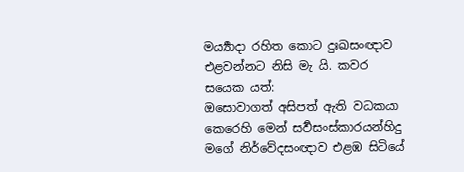මර්‍ය්‍යාදා රහිත කොට දුඃඛසංඥාව එළවන්නට නිසි මැ යි. කවර සයෙක යත්:
ඔසොවාගත් අසිපත් ඇති වධකයා කෙරෙහි මෙන් සර්‍වසංස්කාරයන්හිදු මගේ නිර්වේදසංඥාව එළඹ සිටියේ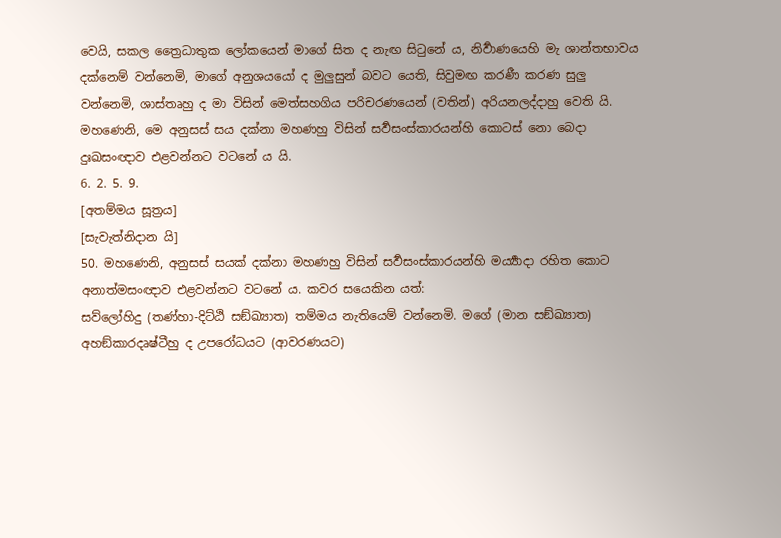වෙයි, සකල ත්‍රෛධාතුක ලෝකයෙන් මාගේ සිත ද නැඟ සිටුනේ ය, නිර්‍වාණයෙහි මැ ශාන්තභාවය දක්නෙම් වන්නෙමි, මාගේ අනුශයයෝ ද මුලුසුන් බවට යෙති, සිවුමඟ කරණී කරණ සුලු වන්නෙමි, ශාස්තෘහු ද මා විසින් මෙත්සහගිය පරිචරණයෙන් (වතින්) අරියනලද්දාහු වෙති යි.
මහණෙනි, මෙ අනුසස් සය දක්නා මහණහු විසින් සර්‍වසංස්කාරයන්හි කොටස් නො බෙදා දුඃඛසංඥාව එළවන්නට වටනේ ය යි.
6. 2. 5. 9.
[අතම්මය සූත්‍රය]
[සැවැත්නිදාන යි]
50. මහණෙනි, අනුසස් සයක් දක්නා මහණහු විසින් සර්‍වසංස්කාරයන්හි මර්‍ය්‍යාදා රහිත කොට අනාත්මසංඥාව එළවන්නට වටනේ ය. කවර සයෙකින යත්:
සව්ලෝහිදු (තණ්හා-දිට්ඨි සඞ්ඛ්‍යාත) තම්මය නැතියෙම් වන්නෙමි. මගේ (මාන සඞ්ඛ්‍යාත) අහඞ්කාරදෘෂ්ටීහු ද උපරෝධයට (ආවරණයට)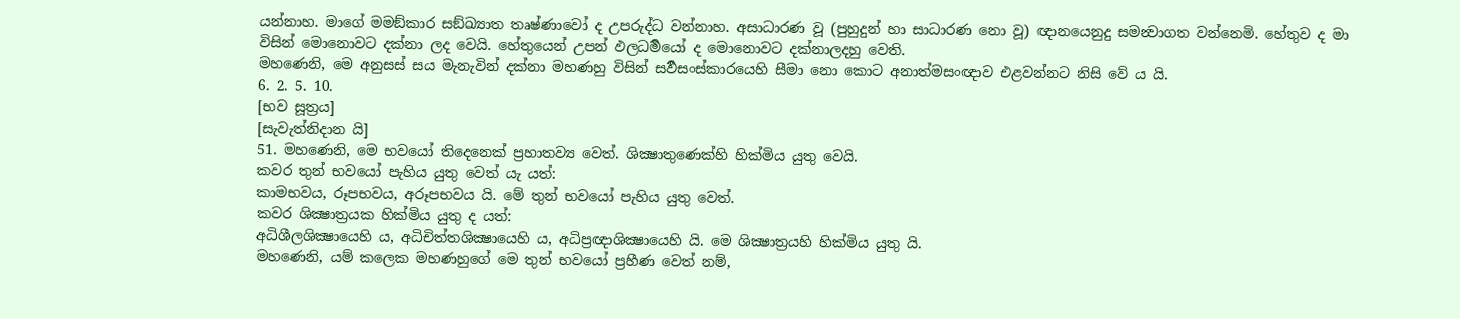යන්නාහ. මාගේ මමඞ්කාර සඞ්ඛ්‍යාත තෘෂ්ණාවෝ ද උපරුද්ධ වන්නාහ. අසාධාරණ වූ (පුහුදුන් හා සාධාරණ නො වූ) ඥානයෙනුදු සමන්‍වාගත වන්නෙමි. හේතුව ද මා විසින් මොනොවට දක්නා ලද වෙයි. හේතුයෙන් උපන් ඵලධර්‍මයෝ ද මොනොවට දක්නාලදහු වෙති.
මහණෙනි, මෙ අනුසස් සය මැනැවින් දක්නා මහණහු විසින් සර්‍වසංස්කාරයෙහි සීමා නො කොට අනාත්මසංඥාව එළවන්නට නිසි වේ ය යි.
6. 2. 5. 10.
[භව සූත්‍රය]
[සැවැත්නිදාන යි]
51. මහණෙනි, මෙ භවයෝ තිදෙනෙක් ප්‍රහාතව්‍ය වෙත්. ශික්‍ෂාතුණෙක්හි හික්මිය යුතු වෙයි.
කවර තුන් භවයෝ පැහිය යුතු වෙත් යැ යත්:
කාමභවය, රූපභවය, අරූපභවය යි. මේ තුන් භවයෝ පැහිය යුතු වෙත්.
කවර ශික්‍ෂාත්‍රයක හික්මිය යුතු ද යත්:
අධිශීලශික්‍ෂායෙහි ය, අධිචිත්තශික්‍ෂායෙහි ය, අධිප්‍රඥාශික්‍ෂායෙහි යි. මෙ ශික්‍ෂාත්‍රයහි හික්මිය යුතු යි.
මහණෙනි, යම් කලෙක මහණහුගේ මෙ තුන් භවයෝ ප්‍රහීණ වෙත් නම්,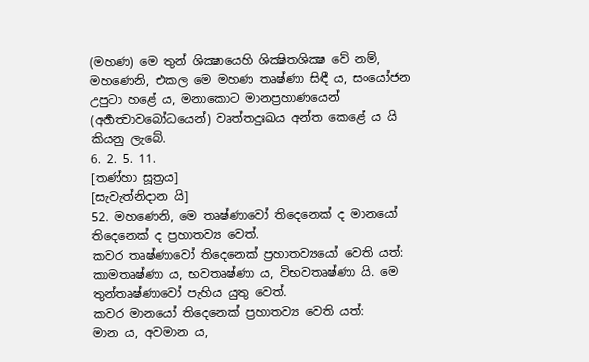(මහණ) මෙ තුන් ශික්‍ෂායෙහි ශික්‍ෂිතශික්‍ෂ වේ නම්, මහණෙනි, එකල මෙ මහණ තෘෂ්ණා සිඳී ය, සංයෝජන උපුටා හළේ ය, මනාකොට මානප්‍රහාණයෙන් (අර්‍හත්‍වාවබෝධයෙන්) වෘත්තදුඃඛය අන්ත කෙළේ ය යි කියනු ලැබේ.
6. 2. 5. 11.
[තණ්හා සූත්‍රය]
[සැවැත්නිදාන යි]
52. මහණෙනි, මෙ තෘෂ්ණාවෝ තිදෙනෙක් ද මානයෝ තිදෙනෙක් ද ප්‍රහාතව්‍ය වෙත්.
කවර තෘෂ්ණාවෝ තිදෙනෙක් ප්‍රහාතව්‍යයෝ වෙති යත්:
කාමතෘෂ්ණා ය, භවතෘෂ්ණා ය, විභවතෘෂ්ණා යි. මෙ තුන්තෘෂ්ණාවෝ පැහිය යුතු වෙත්.
කවර මානයෝ තිදෙනෙක් ප්‍රහාතව්‍ය වෙති යත්:
මාන ය, අවමාන ය,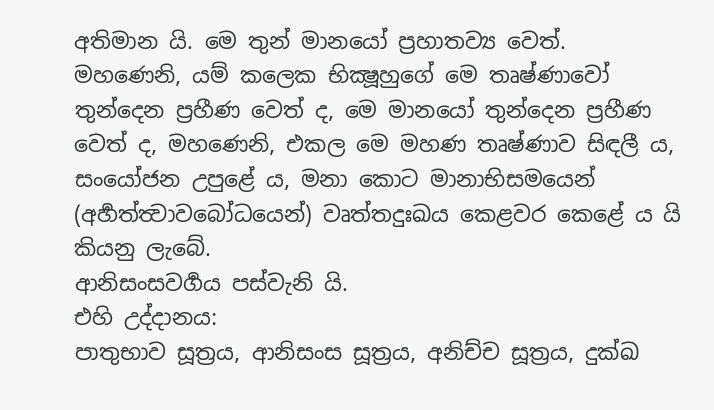අතිමාන යි. මෙ තුන් මානයෝ ප්‍රහාතව්‍ය වෙත්.
මහණෙනි, යම් කලෙක භික්‍ෂූහුගේ මෙ තෘෂ්ණාවෝ තුන්දෙන ප්‍රහීණ වෙත් ද, මෙ මානයෝ තුන්දෙන ප්‍රහීණ වෙත් ද, මහණෙනි, එකල මෙ මහණ තෘෂ්ණාව සිඳලී ය, සංයෝජන උපුළේ ය, මනා කොට මානාභිසමයෙන් (අර්‍හත්ත්‍වාවබෝධයෙන්) වෘත්තදුඃඛය කෙළවර කෙළේ ය යි කියනු ලැබේ.
ආනිසංසවර්‍ගය පස්වැනි යි.
එහි උද්දානය:
පාතුභාව සූත්‍රය, ආනිසංස සූත්‍රය, අනිච්ච සූත්‍රය, දුක්ඛ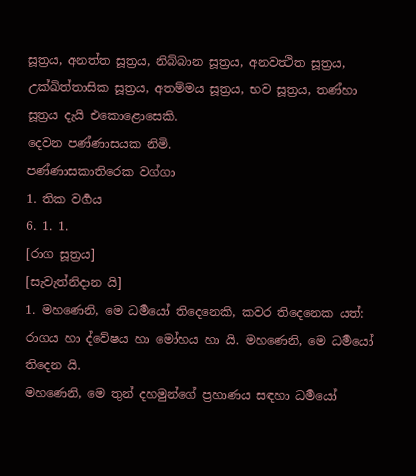සූත්‍රය, අනත්ත සූත්‍රය, නිබ්බාන සූත්‍රය, අනවත්‍ථිත සූත්‍රය, උක්ඛිත්තාසික සූත්‍රය, අතම්මය සූත්‍රය, භව සූත්‍රය, තණ්හා සූත්‍රය දැයි එකොළොසෙකි.
දෙවන පණ්ණාසයක නිමි.
පණ්ණාසකාතිරෙක වග්ගා
1. තික වර්‍ගය
6. 1. 1.
[රාග සූත්‍රය]
[සැවැත්නිදාන යි]
1. මහණෙනි, මෙ ධර්‍මයෝ තිදෙනෙකි, කවර තිදෙනෙක යත්:
රාගය හා ද්වේෂය හා මෝහය හා යි. මහණෙනි, මෙ ධර්‍මයෝ තිදෙන යි.
මහණෙනි, මෙ තුන් දහමුන්ගේ ප්‍රහාණය සඳහා ධර්‍මයෝ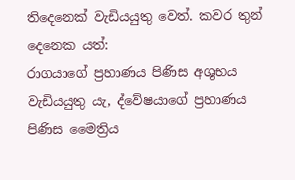තිදෙනෙක් වැඩියයුතු වෙත්. කවර තුන් දෙනෙක යත්:
රාගයාගේ ප්‍රහාණය පිණිස අශුභය වැඩියයුතු යැ, ද්වේෂයාගේ ප්‍රහාණය පිණිස මෛත්‍රිය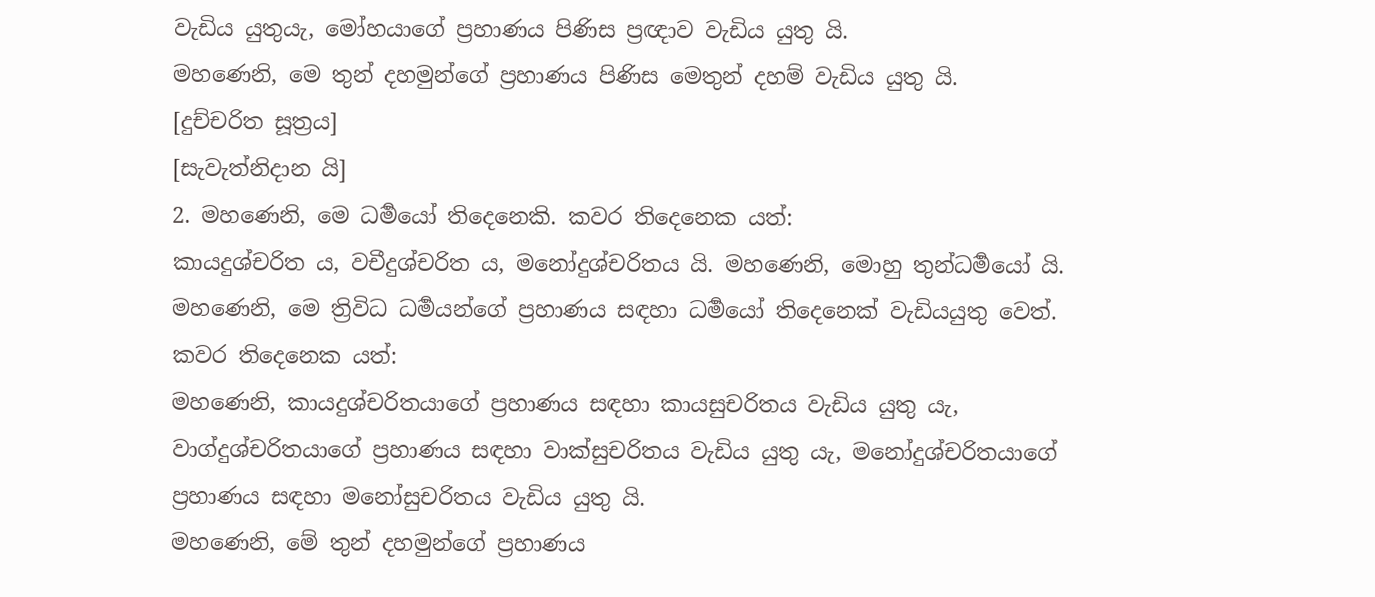වැඩිය යුතුයැ, මෝහයාගේ ප්‍රහාණය පිණිස ප්‍රඥාව වැඩිය යුතු යි.
මහණෙනි, මෙ තුන් දහමුන්ගේ ප්‍රහාණය පිණිස මෙතුන් දහම් වැඩිය යුතු යි.
[දුච්චරිත සූත්‍රය]
[සැවැත්නිදාන යි]
2. මහණෙනි, මෙ ධර්‍මයෝ තිදෙනෙකි. කවර තිදෙනෙක යත්:
කායදුශ්චරිත ය, වචීදුශ්චරිත ය, මනෝදුශ්චරිතය යි. මහණෙනි, මොහු තුන්ධර්‍මයෝ යි.
මහණෙනි, මෙ ත්‍රිවිධ ධර්‍මයන්ගේ ප්‍රහාණය සඳහා ධර්‍මයෝ තිදෙනෙක් වැඩියයුතු වෙත්. කවර තිදෙනෙක යත්:
මහණෙනි, කායදුශ්චරිතයාගේ ප්‍රහාණය සඳහා කායසුචරිතය වැඩිය යුතු යැ, වාග්දුශ්චරිතයාගේ ප්‍රහාණය සඳහා වාක්සුචරිතය වැඩිය යුතු යැ, මනෝදුශ්චරිතයාගේ ප්‍රහාණය සඳහා මනෝසුචරිතය වැඩිය යුතු යි.
මහණෙනි, මේ තුන් දහමුන්ගේ ප්‍රහාණය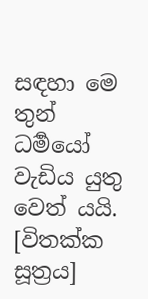සඳහා මෙ තුන් ධර්‍මයෝ වැඩිය යුතු වෙත් යයි.
[විතක්ක සූත්‍රය]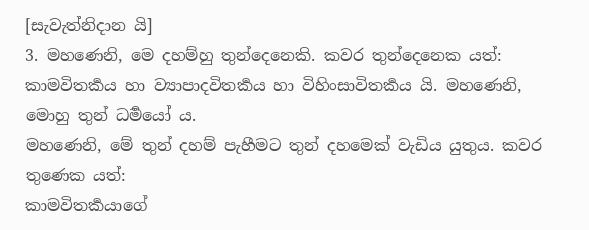[සැවැත්නිදාන යි]
3. මහණෙනි, මෙ දහම්හු තුන්දෙනෙකි. කවර තුන්දෙනෙක යත්:
කාමවිතර්‍කය හා ව්‍යාපාදවිතර්‍කය හා විහිංසාවිතර්‍කය යි. මහණෙනි, මොහු තුන් ධර්‍මයෝ ය.
මහණෙනි, මේ තුන් දහම් පැහීමට තුන් දහමෙක් වැඩිය යුතුය. කවර තුණෙක යත්:
කාමවිතර්‍කයාගේ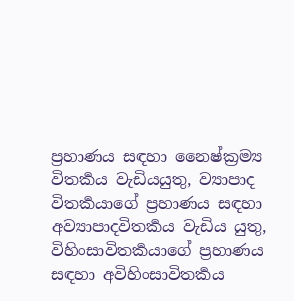ප්‍රහාණය සඳහා නෛෂ්ක්‍රම්‍ය විතර්‍කය වැඩියයුතු, ව්‍යාපාද විතර්‍කයාගේ ප්‍රහාණය සඳහා අව්‍යාපාදවිතර්‍කය වැඩිය යුතු, විහිංසාවිතර්‍කයාගේ ප්‍රහාණය සඳහා අවිහිංසාවිතර්‍කය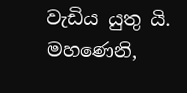වැඩිය යුතු යි.
මහණෙනි,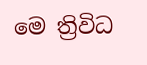මෙ ත්‍රිවිධ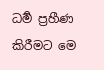ධර්‍ම ප්‍රහීණ කිරීමට මෙ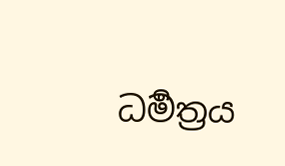ධර්‍මත්‍රය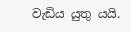වැඩිය යුතු යයි.